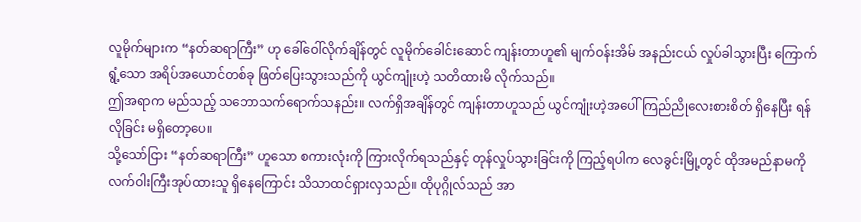လူမိုက်များက “နတ်ဆရာကြီး” ဟု ခေါ်ဝေါ်လိုက်ချိန်တွင် လူမိုက်ခေါင်းဆောင် ကျန်းတာဟူ၏ မျက်ဝန်းအိမ် အနည်းငယ် လှုပ်ခါသွားပြီး ကြောက်ရွံ့သော အရိပ်အယောင်တစ်ခု ဖြတ်ပြေးသွားသည်ကို ယွင်ကျုံးဟဲ့ သတိထားမိ လိုက်သည်။
ဤအရာက မည်သည့် သဘောသက်ရောက်သနည်း။ လက်ရှိအချိန်တွင် ကျန်းတာဟူသည် ယွင်ကျုံးဟဲ့အပေါ် ကြည်ညိုလေးစားစိတ် ရှိနေပြီး ရန်လိုခြင်း မရှိတော့ပေ။
သို့သော်ငြား “နတ်ဆရာကြီး” ဟူသော စကားလုံးကို ကြားလိုက်ရသည်နှင့် တုန်လှုပ်သွားခြင်းကို ကြည့်ရပါက လေခွင်းမြို့တွင် ထိုအမည်နာမကို လက်ဝါးကြီးအုပ်ထားသူ ရှိနေကြောင်း သိသာထင်ရှားလှသည်။ ထိုပုဂ္ဂိုလ်သည် အာ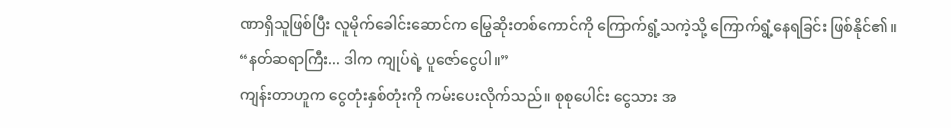ဏာရှိသူဖြစ်ပြီး လူမိုက်ခေါင်းဆောင်က မြွေဆိုးတစ်ကောင်ကို ကြောက်ရွံ့သကဲ့သို့ ကြောက်ရွံ့နေရခြင်း ဖြစ်နိုင်၏။
“နတ်ဆရာကြီး... ဒါက ကျုပ်ရဲ့ ပူဇော်ငွေပါ။”
ကျန်းတာဟူက ငွေတုံးနှစ်တုံးကို ကမ်းပေးလိုက်သည်။ စုစုပေါင်း ငွေသား အ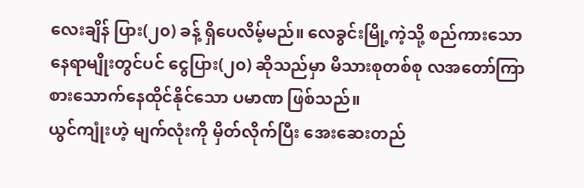လေးချိန် ပြား(၂၀) ခန့် ရှိပေလိမ့်မည်။ လေခွင်းမြို့ကဲ့သို့ စည်ကားသော နေရာမျိုးတွင်ပင် ငွေပြား(၂၀) ဆိုသည်မှာ မိသားစုတစ်စု လအတော်ကြာ စားသောက်နေထိုင်နိုင်သော ပမာဏ ဖြစ်သည်။
ယွင်ကျုံးဟဲ့ မျက်လုံးကို မှိတ်လိုက်ပြီး အေးဆေးတည်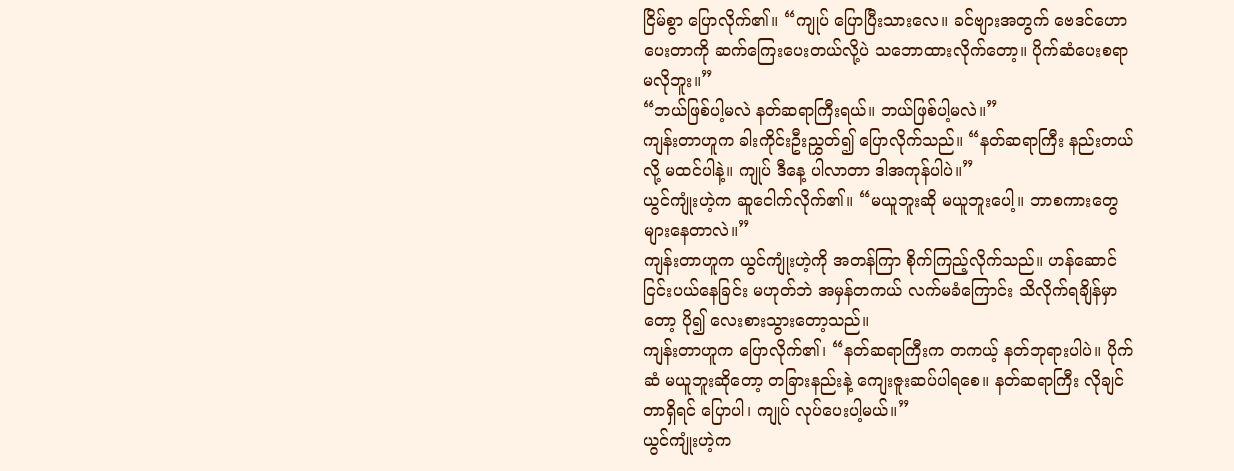ငြိမ်စွာ ပြောလိုက်၏။ “ကျုပ် ပြောပြီးသားလေ။ ခင်ဗျားအတွက် ဗေဒင်ဟောပေးတာကို ဆက်ကြေးပေးတယ်လို့ပဲ သဘောထားလိုက်တော့။ ပိုက်ဆံပေးစရာ မလိုဘူး။”
“ဘယ်ဖြစ်ပါ့မလဲ နတ်ဆရာကြီးရယ်။ ဘယ်ဖြစ်ပါ့မလဲ။”
ကျန်းတာဟူက ခါးကိုင်းဦးညွှတ်၍ ပြောလိုက်သည်။ “နတ်ဆရာကြီး နည်းတယ်လို့ မထင်ပါနဲ့။ ကျုပ် ဒီနေ့ ပါလာတာ ဒါအကုန်ပါပဲ။”
ယွင်ကျုံးဟဲ့က ဆူငေါက်လိုက်၏။ “မယူဘူးဆို မယူဘူးပေါ့။ ဘာစကားတွေ များနေတာလဲ။”
ကျန်းတာဟူက ယွင်ကျုံးဟဲ့ကို အတန်ကြာ စိုက်ကြည့်လိုက်သည်။ ဟန်ဆောင်ငြင်းပယ်နေခြင်း မဟုတ်ဘဲ အမှန်တကယ် လက်မခံကြောင်း သိလိုက်ရချိန်မှာတော့ ပို၍ လေးစားသွားတော့သည်။
ကျန်းတာဟူက ပြောလိုက်၏၊ “နတ်ဆရာကြီးက တကယ့် နတ်ဘုရားပါပဲ။ ပိုက်ဆံ မယူဘူးဆိုတော့ တခြားနည်းနဲ့ ကျေးဇူးဆပ်ပါရစေ။ နတ်ဆရာကြီး လိုချင်တာရှိရင် ပြောပါ၊ ကျုပ် လုပ်ပေးပါ့မယ်။”
ယွင်ကျုံးဟဲ့က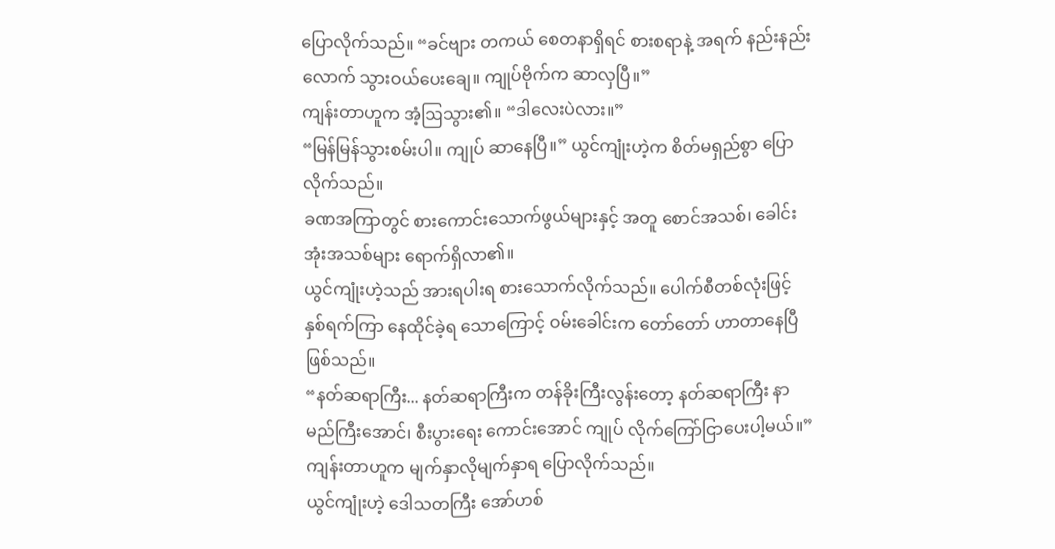ပြောလိုက်သည်။ “ခင်ဗျား တကယ် စေတနာရှိရင် စားစရာနဲ့ အရက် နည်းနည်းလောက် သွားဝယ်ပေးချေ။ ကျုပ်ဗိုက်က ဆာလှပြီ။”
ကျန်းတာဟူက အံ့ဩသွား၏။ “ဒါလေးပဲလား။”
“မြန်မြန်သွားစမ်းပါ။ ကျုပ် ဆာနေပြီ။” ယွင်ကျုံးဟဲ့က စိတ်မရှည်စွာ ပြောလိုက်သည်။
ခဏအကြာတွင် စားကောင်းသောက်ဖွယ်များနှင့် အတူ စောင်အသစ်၊ ခေါင်းအုံးအသစ်များ ရောက်ရှိလာ၏။
ယွင်ကျုံးဟဲ့သည် အားရပါးရ စားသောက်လိုက်သည်။ ပေါက်စီတစ်လုံးဖြင့် နှစ်ရက်ကြာ နေထိုင်ခဲ့ရ သောကြောင့် ဝမ်းခေါင်းက တော်တော် ဟာတာနေပြီ ဖြစ်သည်။
“နတ်ဆရာကြီး... နတ်ဆရာကြီးက တန်ခိုးကြီးလွန်းတော့ နတ်ဆရာကြီး နာမည်ကြီးအောင်၊ စီးပွားရေး ကောင်းအောင် ကျုပ် လိုက်ကြော်ငြာပေးပါ့မယ်။” ကျန်းတာဟူက မျက်နှာလိုမျက်နှာရ ပြောလိုက်သည်။
ယွင်ကျုံးဟဲ့ ဒေါသတကြီး အော်ဟစ်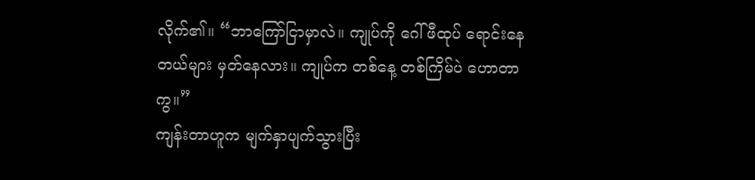လိုက်၏။ “ဘာကြော်ငြာမှာလဲ။ ကျုပ်ကို ဂေါ်ဖီထုပ် ရောင်းနေတယ်များ မှတ်နေလား။ ကျုပ်က တစ်နေ့ တစ်ကြိမ်ပဲ ဟောတာကွ။”
ကျန်းတာဟူက မျက်နှာပျက်သွားပြီး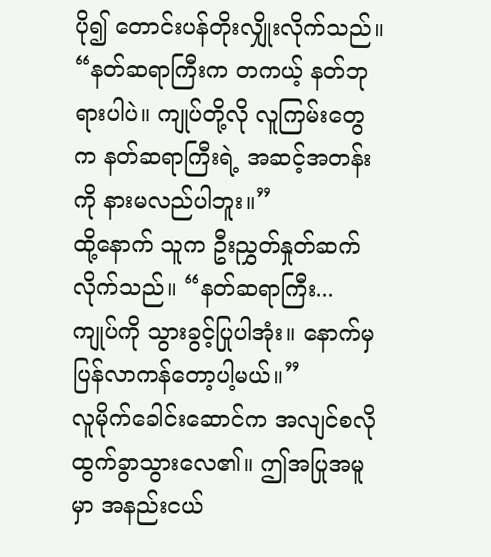ပို၍ တောင်းပန်တိုးလျှိုးလိုက်သည်။ “နတ်ဆရာကြီးက တကယ့် နတ်ဘုရားပါပဲ။ ကျုပ်တို့လို လူကြမ်းတွေက နတ်ဆရာကြီးရဲ့ အဆင့်အတန်းကို နားမလည်ပါဘူး။”
ထို့နောက် သူက ဦးညွှတ်နှုတ်ဆက်လိုက်သည်။ “နတ်ဆရာကြီး... ကျုပ်ကို သွားခွင့်ပြုပါအုံး။ နောက်မှ ပြန်လာကန်တော့ပါ့မယ်။”
လူမိုက်ခေါင်းဆောင်က အလျင်စလို ထွက်ခွာသွားလေ၏။ ဤအပြုအမူမှာ အနည်းငယ်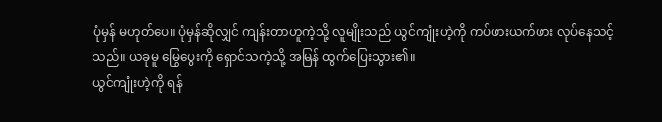ပုံမှန် မဟုတ်ပေ။ ပုံမှန်ဆိုလျှင် ကျန်းတာဟူကဲ့သို့ လူမျိုးသည် ယွင်ကျုံးဟဲ့ကို ကပ်ဖားယက်ဖား လုပ်နေသင့်သည်။ ယခုမူ မြွေပွေးကို ရှောင်သကဲ့သို့ အမြန် ထွက်ပြေးသွား၏။
ယွင်ကျုံးဟဲ့ကို ရန်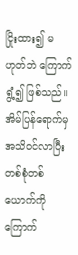ငြိုးထား၍ မဟုတ်ဘဲ ကြောက်ရွံ့၍ ဖြစ်သည်။ အိမ်ပြန်ရောက်မှ အသိဝင်လာပြီး တစ်စုံတစ်ယောက်ကို ကြောက်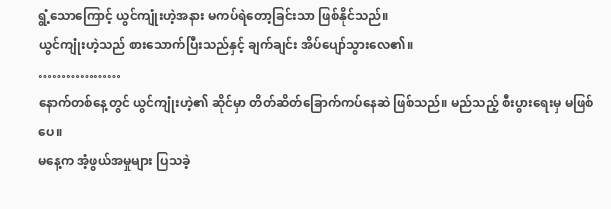ရွံ့သောကြောင့် ယွင်ကျုံးဟဲ့အနား မကပ်ရဲတော့ခြင်းသာ ဖြစ်နိုင်သည်။
ယွင်ကျုံးဟဲ့သည် စားသောက်ပြီးသည်နှင့် ချက်ချင်း အိပ်ပျော်သွားလေ၏။
………………
နောက်တစ်နေ့တွင် ယွင်ကျုံးဟဲ့၏ ဆိုင်မှာ တိတ်ဆိတ်ခြောက်ကပ်နေဆဲ ဖြစ်သည်။ မည်သည့် စီးပွားရေးမှ မဖြစ်ပေ။
မနေ့က အံ့ဖွယ်အမှုများ ပြသခဲ့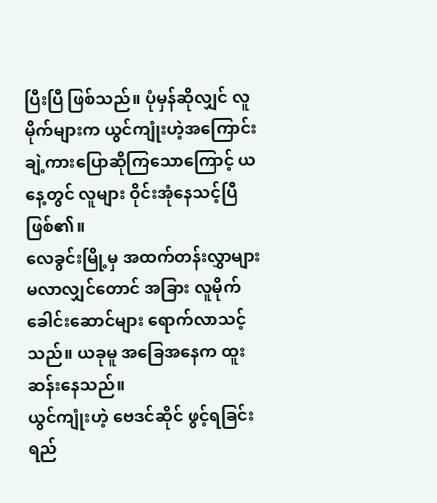ပြီးပြီ ဖြစ်သည်။ ပုံမှန်ဆိုလျှင် လူမိုက်များက ယွင်ကျုံးဟဲ့အကြောင်း ချဲ့ကားပြောဆိုကြသောကြောင့် ယနေ့တွင် လူများ ဝိုင်းအုံနေသင့်ပြီ ဖြစ်၏။
လေခွင်းမြို့မှ အထက်တန်းလွှာများ မလာလျှင်တောင် အခြား လူမိုက်ခေါင်းဆောင်များ ရောက်လာသင့်သည်။ ယခုမူ အခြေအနေက ထူးဆန်းနေသည်။
ယွင်ကျုံးဟဲ့ ဗေဒင်ဆိုင် ဖွင့်ရခြင်း ရည်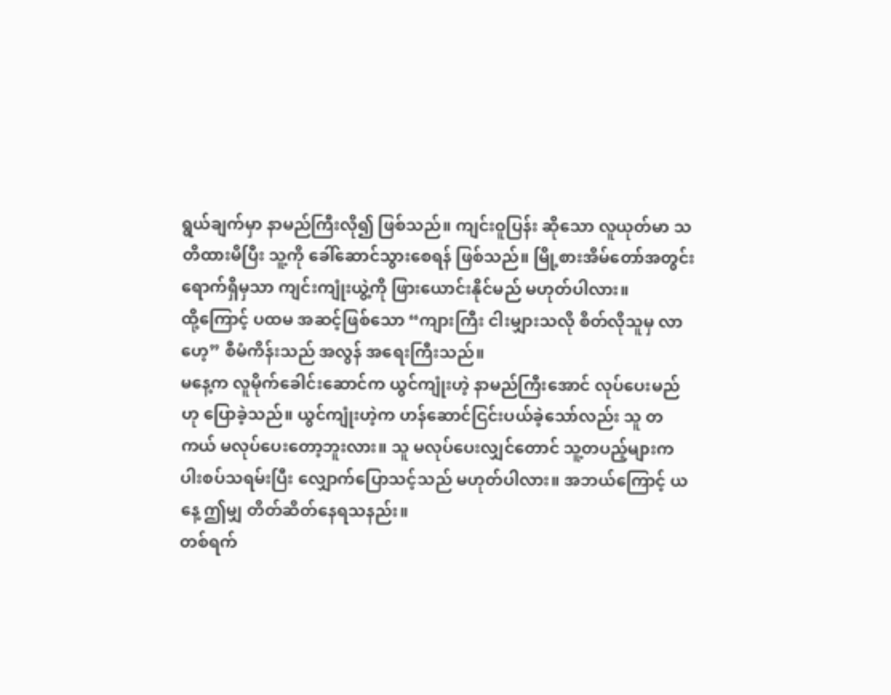ရွယ်ချက်မှာ နာမည်ကြီးလို၍ ဖြစ်သည်။ ကျင်းဝူပြန်း ဆိုသော လူယုတ်မာ သတိထားမိပြီး သူ့ကို ခေါ်ဆောင်သွားစေရန် ဖြစ်သည်။ မြို့စားအိမ်တော်အတွင်း ရောက်ရှိမှသာ ကျင်းကျုံးယွဲ့ကို ဖြားယောင်းနိုင်မည် မဟုတ်ပါလား။
ထို့ကြောင့် ပထမ အဆင့်ဖြစ်သော “ကျားကြီး ငါးမျှားသလို စိတ်လိုသူမှ လာဟေ့” စီမံကိန်းသည် အလွန် အရေးကြီးသည်။
မနေ့က လူမိုက်ခေါင်းဆောင်က ယွင်ကျုံးဟဲ့ နာမည်ကြီးအောင် လုပ်ပေးမည်ဟု ပြောခဲ့သည်။ ယွင်ကျုံးဟဲ့က ဟန်ဆောင်ငြင်းပယ်ခဲ့သော်လည်း သူ တကယ် မလုပ်ပေးတော့ဘူးလား။ သူ မလုပ်ပေးလျှင်တောင် သူ့တပည့်များက ပါးစပ်သရမ်းပြီး လျှောက်ပြောသင့်သည် မဟုတ်ပါလား။ အဘယ်ကြောင့် ယနေ့ ဤမျှ တိတ်ဆိတ်နေရသနည်း။
တစ်ရက်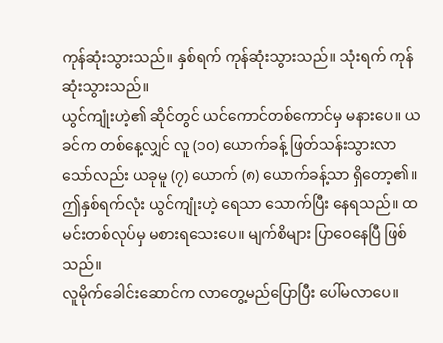ကုန်ဆုံးသွားသည်။ နှစ်ရက် ကုန်ဆုံးသွားသည်။ သုံးရက် ကုန်ဆုံးသွားသည်။
ယွင်ကျုံးဟဲ့၏ ဆိုင်တွင် ယင်ကောင်တစ်ကောင်မှ မနားပေ။ ယခင်က တစ်နေ့လျှင် လူ (၁၀) ယောက်ခန့် ဖြတ်သန်းသွားလာသော်လည်း ယခုမူ (၇) ယောက် (၈) ယောက်ခန့်သာ ရှိတော့၏။
ဤနှစ်ရက်လုံး ယွင်ကျုံးဟဲ့ ရေသာ သောက်ပြီး နေရသည်။ ထမင်းတစ်လုပ်မှ မစားရသေးပေ။ မျက်စိများ ပြာဝေနေပြီ ဖြစ်သည်။
လူမိုက်ခေါင်းဆောင်က လာတွေ့မည်ပြောပြီး ပေါ်မလာပေ။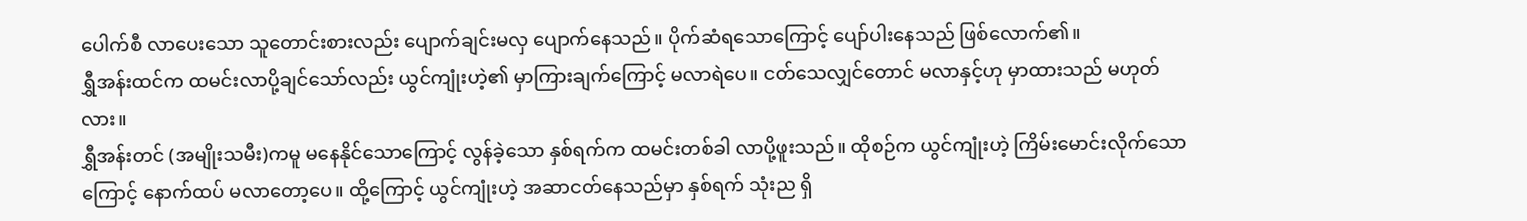ပေါက်စီ လာပေးသော သူတောင်းစားလည်း ပျောက်ချင်းမလှ ပျောက်နေသည်။ ပိုက်ဆံရသောကြောင့် ပျော်ပါးနေသည် ဖြစ်လောက်၏။
ရွှီအန်းထင်က ထမင်းလာပို့ချင်သော်လည်း ယွင်ကျုံးဟဲ့၏ မှာကြားချက်ကြောင့် မလာရဲပေ။ ငတ်သေလျှင်တောင် မလာနှင့်ဟု မှာထားသည် မဟုတ်လား။
ရွှီအန်းတင် (အမျိုးသမီး)ကမူ မနေနိုင်သောကြောင့် လွန်ခဲ့သော နှစ်ရက်က ထမင်းတစ်ခါ လာပို့ဖူးသည်။ ထိုစဉ်က ယွင်ကျုံးဟဲ့ ကြိမ်းမောင်းလိုက်သောကြောင့် နောက်ထပ် မလာတော့ပေ။ ထို့ကြောင့် ယွင်ကျုံးဟဲ့ အဆာငတ်နေသည်မှာ နှစ်ရက် သုံးည ရှိ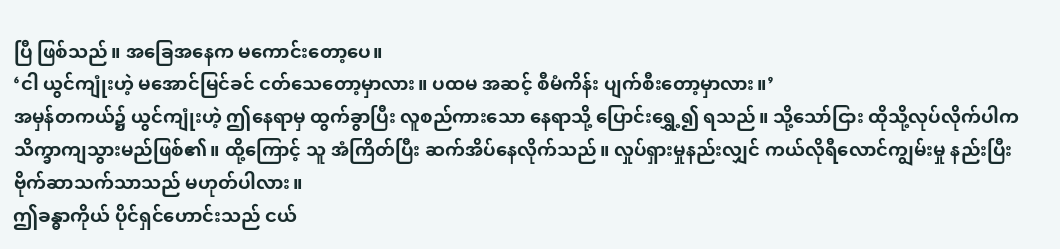ပြီ ဖြစ်သည်။ အခြေအနေက မကောင်းတော့ပေ။
‘ငါ ယွင်ကျုံးဟဲ့ မအောင်မြင်ခင် ငတ်သေတော့မှာလား။ ပထမ အဆင့် စီမံကိန်း ပျက်စီးတော့မှာလား။’
အမှန်တကယ်၌ ယွင်ကျုံးဟဲ့ ဤနေရာမှ ထွက်ခွာပြီး လူစည်ကားသော နေရာသို့ ပြောင်းရွှေ့၍ ရသည်။ သို့သော်ငြား ထိုသို့လုပ်လိုက်ပါက သိက္ခာကျသွားမည်ဖြစ်၏။ ထို့ကြောင့် သူ အံကြိတ်ပြီး ဆက်အိပ်နေလိုက်သည်။ လှုပ်ရှားမှုနည်းလျှင် ကယ်လိုရီလောင်ကျွမ်းမှု နည်းပြီး ဗိုက်ဆာသက်သာသည် မဟုတ်ပါလား။
ဤခန္ဓာကိုယ် ပိုင်ရှင်ဟောင်းသည် ငယ်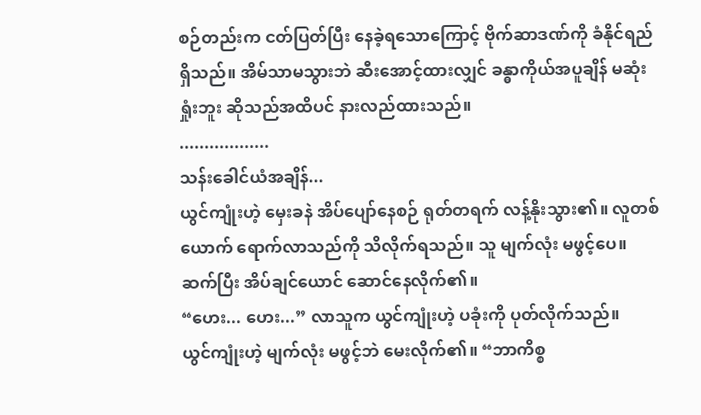စဉ်တည်းက ငတ်ပြတ်ပြီး နေခဲ့ရသောကြောင့် ဗိုက်ဆာဒဏ်ကို ခံနိုင်ရည် ရှိသည်။ အိမ်သာမသွားဘဲ ဆီးအောင့်ထားလျှင် ခန္ဓာကိုယ်အပူချိန် မဆုံးရှုံးဘူး ဆိုသည်အထိပင် နားလည်ထားသည်။
..................
သန်းခေါင်ယံအချိန်...
ယွင်ကျုံးဟဲ့ မှေးခနဲ အိပ်ပျော်နေစဉ် ရုတ်တရက် လန့်နိုးသွား၏။ လူတစ်ယောက် ရောက်လာသည်ကို သိလိုက်ရသည်။ သူ မျက်လုံး မဖွင့်ပေ။ ဆက်ပြီး အိပ်ချင်ယောင် ဆောင်နေလိုက်၏။
“ဟေး... ဟေး...” လာသူက ယွင်ကျုံးဟဲ့ ပခုံးကို ပုတ်လိုက်သည်။
ယွင်ကျုံးဟဲ့ မျက်လုံး မဖွင့်ဘဲ မေးလိုက်၏။ “ဘာကိစ္စ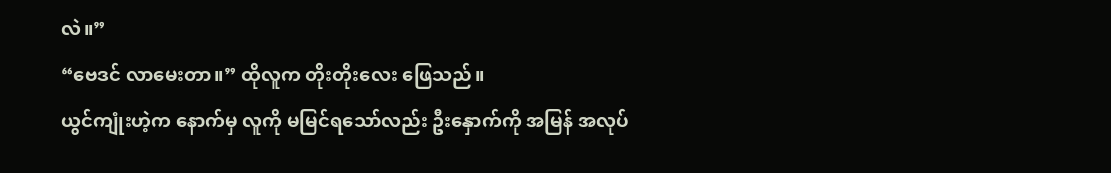လဲ။”
“ဗေဒင် လာမေးတာ။” ထိုလူက တိုးတိုးလေး ဖြေသည်။
ယွင်ကျုံးဟဲ့က နောက်မှ လူကို မမြင်ရသော်လည်း ဦးနှောက်ကို အမြန် အလုပ်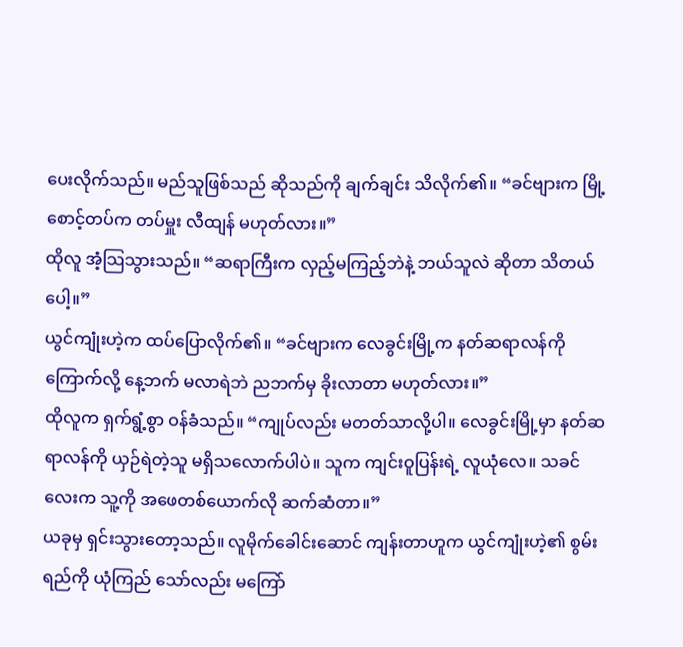ပေးလိုက်သည်။ မည်သူဖြစ်သည် ဆိုသည်ကို ချက်ချင်း သိလိုက်၏။ “ခင်ဗျားက မြို့စောင့်တပ်က တပ်မှူး လီထျန် မဟုတ်လား။”
ထိုလူ အံ့သြသွားသည်။ “ဆရာကြီးက လှည့်မကြည့်ဘဲနဲ့ ဘယ်သူလဲ ဆိုတာ သိတယ်ပေါ့။”
ယွင်ကျုံးဟဲ့က ထပ်ပြောလိုက်၏။ “ခင်ဗျားက လေခွင်းမြို့က နတ်ဆရာလန်ကို ကြောက်လို့ နေ့ဘက် မလာရဲဘဲ ညဘက်မှ ခိုးလာတာ မဟုတ်လား။”
ထိုလူက ရှက်ရွံ့စွာ ဝန်ခံသည်။ “ကျုပ်လည်း မတတ်သာလို့ပါ။ လေခွင်းမြို့မှာ နတ်ဆရာလန်ကို ယှဉ်ရဲတဲ့သူ မရှိသလောက်ပါပဲ။ သူက ကျင်းဝူပြန်းရဲ့ လူယုံလေ။ သခင်လေးက သူ့ကို အဖေတစ်ယောက်လို ဆက်ဆံတာ။”
ယခုမှ ရှင်းသွားတော့သည်။ လူမိုက်ခေါင်းဆောင် ကျန်းတာဟူက ယွင်ကျုံးဟဲ့၏ စွမ်းရည်ကို ယုံကြည် သော်လည်း မကြော်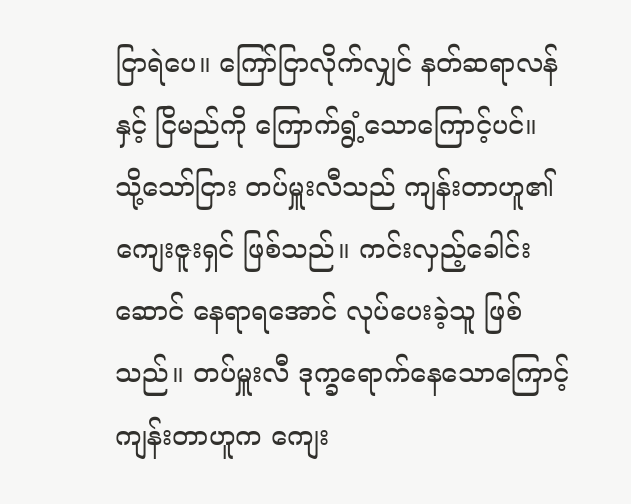ငြာရဲပေ။ ကြော်ငြာလိုက်လျှင် နတ်ဆရာလန်နှင့် ငြိမည်ကို ကြောက်ရွံ့သောကြောင့်ပင်။
သို့သော်ငြား တပ်မှူးလီသည် ကျန်းတာဟူ၏ ကျေးဇူးရှင် ဖြစ်သည်။ ကင်းလှည့်ခေါင်းဆောင် နေရာရအောင် လုပ်ပေးခဲ့သူ ဖြစ်သည်။ တပ်မှူးလီ ဒုက္ခရောက်နေသောကြောင့် ကျန်းတာဟူက ကျေး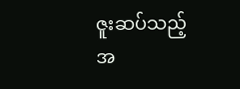ဇူးဆပ်သည့် အ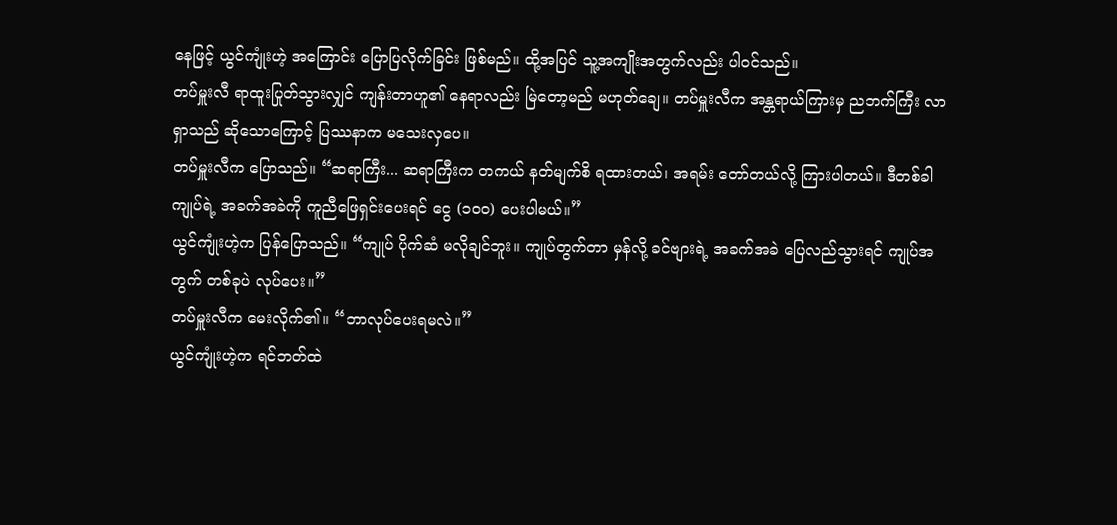နေဖြင့် ယွင်ကျုံးဟဲ့ အကြောင်း ပြောပြလိုက်ခြင်း ဖြစ်မည်။ ထို့အပြင် သူ့အကျိုးအတွက်လည်း ပါဝင်သည်။
တပ်မှူးလီ ရာထူးပြုတ်သွားလျှင် ကျန်းတာဟူ၏ နေရာလည်း မြဲတော့မည် မဟုတ်ချေ။ တပ်မှူးလီက အန္တရာယ်ကြားမှ ညဘက်ကြီး လာရှာသည် ဆိုသောကြောင့် ပြဿနာက မသေးလှပေ။
တပ်မှူးလီက ပြောသည်။ “ဆရာကြီး... ဆရာကြီးက တကယ် နတ်မျက်စိ ရထားတယ်၊ အရမ်း တော်တယ်လို့ ကြားပါတယ်။ ဒီတစ်ခါ ကျုပ်ရဲ့ အခက်အခဲကို ကူညီဖြေရှင်းပေးရင် ငွေ (၁၀၀) ပေးပါမယ်။”
ယွင်ကျုံးဟဲ့က ပြန်ပြောသည်။ “ကျုပ် ပိုက်ဆံ မလိုချင်ဘူး။ ကျုပ်တွက်တာ မှန်လို့ ခင်ဗျားရဲ့ အခက်အခဲ ပြေလည်သွားရင် ကျုပ်အတွက် တစ်ခုပဲ လုပ်ပေး။”
တပ်မှူးလီက မေးလိုက်၏။ “ဘာလုပ်ပေးရမလဲ။”
ယွင်ကျုံးဟဲ့က ရင်ဘတ်ထဲ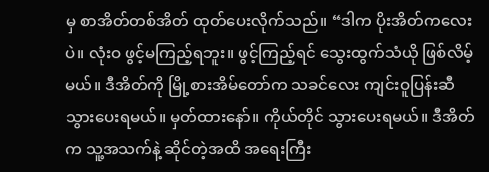မှ စာအိတ်တစ်အိတ် ထုတ်ပေးလိုက်သည်။ “ဒါက ပိုးအိတ်ကလေးပဲ။ လုံးဝ ဖွင့်မကြည့်ရဘူး။ ဖွင့်ကြည့်ရင် သွေးထွက်သံယို ဖြစ်လိမ့်မယ်။ ဒီအိတ်ကို မြို့စားအိမ်တော်က သခင်လေး ကျင်းဝူပြန်းဆီ သွားပေးရမယ်။ မှတ်ထားနော်။ ကိုယ်တိုင် သွားပေးရမယ်။ ဒီအိတ်က သူ့အသက်နဲ့ ဆိုင်တဲ့အထိ အရေးကြီး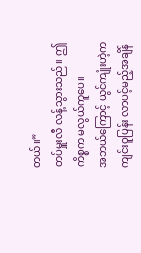တယ်။”
တပ်မှူးလီ လန့်သွားသည်။ ဤကိစ္စက မလွယ်ကူပေ။
အဘယ်ကြောင့် ယွင်ကျုံးဟဲ့က ကျင်းဝူပြန်း လာပင့်မည့်အချိန်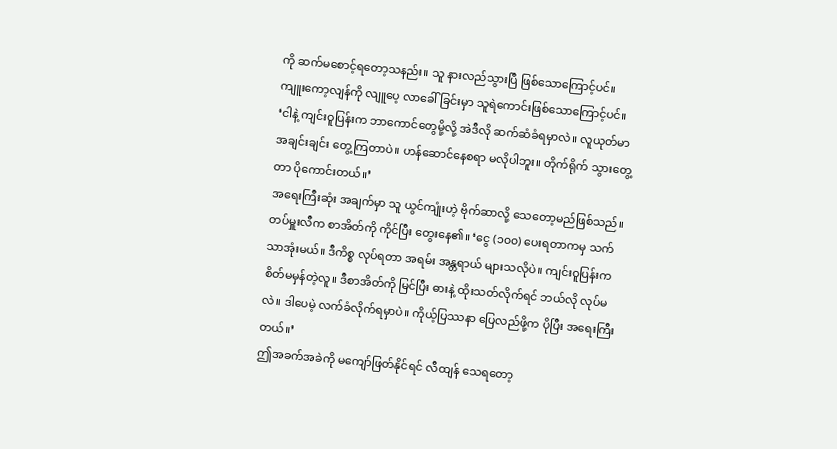ကို ဆက်မစောင့်ရတော့သနည်း။ သူ နားလည်သွားပြီ ဖြစ်သောကြောင့်ပင်။ ကျူးကော့လျန်ကို လျူပေ့ လာခေါ်ခြင်းမှာ သူရဲကောင်းဖြစ်သောကြောင့်ပင်။
‘ငါနဲ့ ကျင်းဝူပြန်းက ဘာကောင်တွေမို့လို့ အဲဒီလို ဆက်ဆံခံရမှာလဲ။ လူယုတ်မာ အချင်းချင်း တွေ့ကြတာပဲ။ ဟန်ဆောင်နေစရာ မလိုပါဘူး။ တိုက်ရိုက် သွားတွေ့တာ ပိုကောင်းတယ်။’
အရေးကြီးဆုံး အချက်မှာ သူ ယွင်ကျုံးဟဲ့ ဗိုက်ဆာလို့ သေတော့မည်ဖြစ်သည်။
တပ်မှူးလီက စာအိတ်ကို ကိုင်ပြီး တွေးနေ၏။ ‘ငွေ (၁၀၀) ပေးရတာကမှ သက်သာအုံးမယ်။ ဒီကိစ္စ လုပ်ရတာ အရမ်း အန္တရာယ် များသလိုပဲ။ ကျင်းဝူပြန်းက စိတ်မမှန်တဲ့လူ။ ဒီစာအိတ်ကို မြင်ပြီး ဓားနဲ့ ထိုးသတ်လိုက်ရင် ဘယ်လို လုပ်မလဲ။ ဒါပေမဲ့ လက်ခံလိုက်ရမှာပဲ။ ကိုယ့်ပြဿနာ ပြေလည်ဖို့က ပိုပြီး အရေးကြီးတယ်။’
ဤအခက်အခဲကို မကျော်ဖြတ်နိုင်ရင် လီထျန် သေရတော့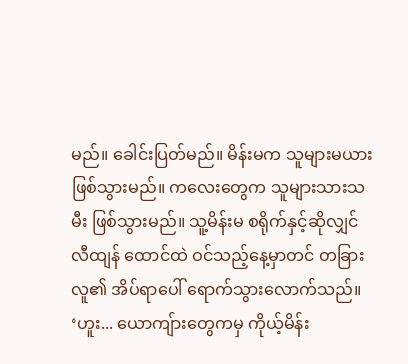မည်။ ခေါင်းပြတ်မည်။ မိန်းမက သူများမယား ဖြစ်သွားမည်။ ကလေးတွေက သူများသားသမီး ဖြစ်သွားမည်။ သူ့မိန်းမ စရိုက်နှင့်ဆိုလျှင် လီထျန် ထောင်ထဲ ဝင်သည့်နေ့မှာတင် တခြားလူ၏ အိပ်ရာပေါ် ရောက်သွားလောက်သည်။
‘ဟူး... ယောကျ်ားတွေကမှ ကိုယ့်မိန်း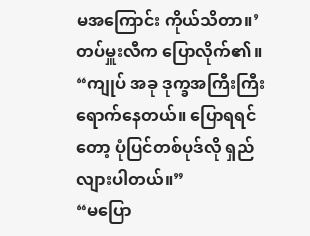မအကြောင်း ကိုယ်သိတာ။’
တပ်မှူးလီက ပြောလိုက်၏။ “ကျုပ် အခု ဒုက္ခအကြီးကြီး ရောက်နေတယ်။ ပြောရရင်တော့ ပုံပြင်တစ်ပုဒ်လို ရှည်လျားပါတယ်။”
“မပြော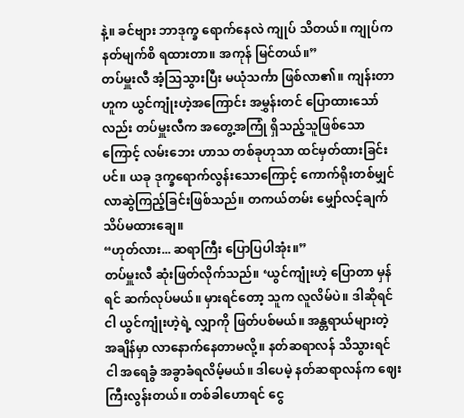နဲ့။ ခင်ဗျား ဘာဒုက္ခ ရောက်နေလဲ ကျုပ် သိတယ်။ ကျုပ်က နတ်မျက်စိ ရထားတာ။ အကုန် မြင်တယ်။”
တပ်မှူးလီ အံ့သြသွားပြီး မယုံသင်္ကာ ဖြစ်လာ၏။ ကျန်းတာဟူက ယွင်ကျုံးဟဲ့အကြောင်း အမွှန်းတင် ပြောထားသော်လည်း တပ်မှူးလီက အတွေ့အကြုံ ရှိသည့်သူဖြစ်သောကြောင့် လမ်းဘေး ဟာသ တစ်ခုဟုသာ ထင်မှတ်ထားခြင်းပင်။ ယခု ဒုက္ခရောက်လွန်းသောကြောင့် ကောက်ရိုးတစ်မျှင် လာဆွဲကြည့်ခြင်းဖြစ်သည်။ တကယ်တမ်း မျှော်လင့်ချက် သိပ်မထားချေ။
“ဟုတ်လား... ဆရာကြီး ပြောပြပါအုံး။”
တပ်မှူးလီ ဆုံးဖြတ်လိုက်သည်။ ‘ယွင်ကျုံးဟဲ့ ပြောတာ မှန်ရင် ဆက်လုပ်မယ်။ မှားရင်တော့ သူက လူလိမ်ပဲ။ ဒါဆိုရင် ငါ ယွင်ကျုံးဟဲ့ရဲ့ လျှာကို ဖြတ်ပစ်မယ်။ အန္တရာယ်များတဲ့ အချိန်မှာ လာနောက်နေတာမလို့။ နတ်ဆရာလန် သိသွားရင် ငါ အရေခွံ အခွာခံရလိမ့်မယ်။ ဒါပေမဲ့ နတ်ဆရာလန်က ဈေးကြီးလွန်းတယ်။ တစ်ခါဟောရင် ငွေ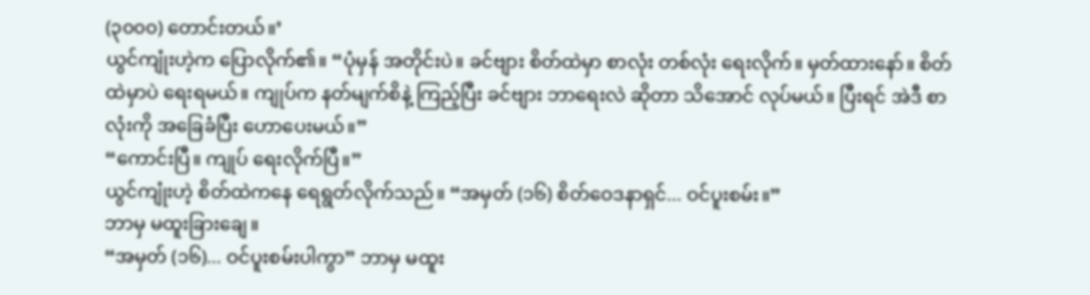(၃၀၀၀) တောင်းတယ်။’
ယွင်ကျုံးဟဲ့က ပြောလိုက်၏။ “ပုံမှန် အတိုင်းပဲ။ ခင်ဗျား စိတ်ထဲမှာ စာလုံး တစ်လုံး ရေးလိုက်။ မှတ်ထားနော်။ စိတ်ထဲမှာပဲ ရေးရမယ်။ ကျုပ်က နတ်မျက်စိနဲ့ ကြည့်ပြီး ခင်ဗျား ဘာရေးလဲ ဆိုတာ သိအောင် လုပ်မယ်။ ပြီးရင် အဲဒီ စာလုံးကို အခြေခံပြီး ဟောပေးမယ်။”
“ကောင်းပြီ။ ကျုပ် ရေးလိုက်ပြီ။”
ယွင်ကျုံးဟဲ့ စိတ်ထဲကနေ ရေရွတ်လိုက်သည်။ “အမှတ် (၁၆) စိတ်ဝေဒနာရှင်... ဝင်ပူးစမ်း။”
ဘာမှ မထူးခြားချေ။
“အမှတ် (၁၆)... ဝင်ပူးစမ်းပါကွာ” ဘာမှ မထူး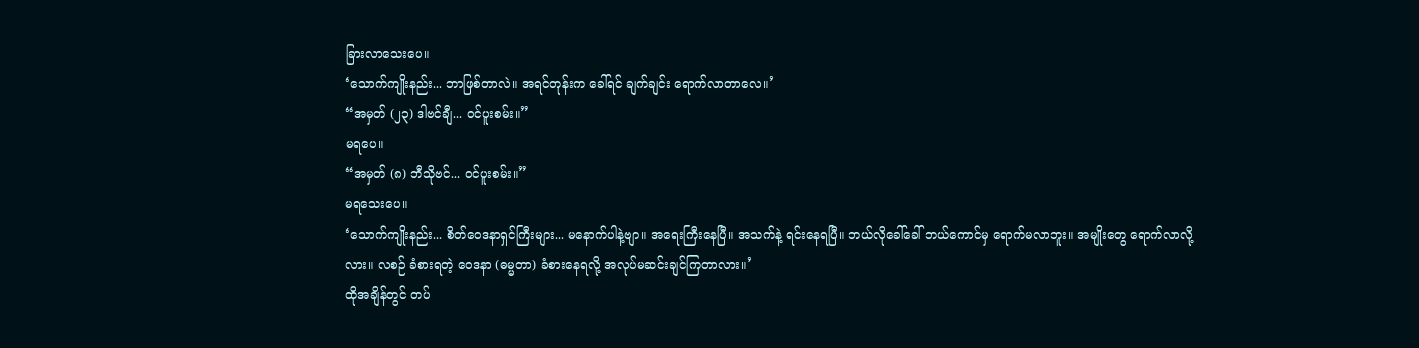ခြားလာသေးပေ။
‘သောက်ကျိုးနည်း... ဘာဖြစ်တာလဲ။ အရင်တုန်းက ခေါ်ရင် ချက်ချင်း ရောက်လာတာလေ။’
“အမှတ် (၂၃) ဒါဗင်ချီ... ဝင်ပူးစမ်း။”
မရပေ။
“အမှတ် (၈) ဘီသိုဗင်... ဝင်ပူးစမ်း။”
မရသေးပေ။
‘သောက်ကျိုးနည်း... စိတ်ဝေဒနာရှင်ကြီးများ... မနောက်ပါနဲ့ဗျာ။ အရေးကြီးနေပြီ။ အသက်နဲ့ ရင်းနေရပြီ။ ဘယ်လိုခေါ်ခေါ် ဘယ်ကောင်မှ ရောက်မလာဘူး။ အမျိုးတွေ ရောက်လာလို့လား။ လစဉ် ခံစားရတဲ့ ဝေဒနာ (ဓမ္မတာ) ခံစားနေရလို့ အလုပ်မဆင်းချင်ကြတာလား။’
ထိုအချိန်တွင် တပ်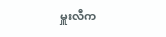မှူးလီက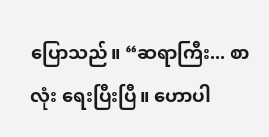ပြောသည်။ “ဆရာကြီး... စာလုံး ရေးပြီးပြီ။ ဟောပါ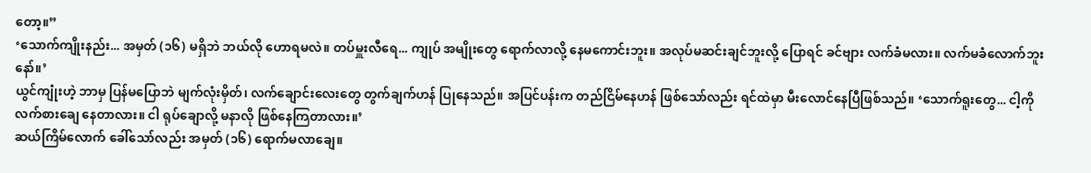တော့။”
‘သောက်ကျိုးနည်း... အမှတ် (၁၆) မရှိဘဲ ဘယ်လို ဟောရမလဲ။ တပ်မှူးလီရေ... ကျုပ် အမျိုးတွေ ရောက်လာလို့ နေမကောင်းဘူး။ အလုပ်မဆင်းချင်ဘူးလို့ ပြောရင် ခင်ဗျား လက်ခံမလား။ လက်မခံလောက်ဘူးနော်။’
ယွင်ကျုံးဟဲ့ ဘာမှ ပြန်မပြောဘဲ မျက်လုံးမှိတ်၊ လက်ချောင်းလေးတွေ တွက်ချက်ဟန် ပြုနေသည်။ အပြင်ပန်းက တည်ငြိမ်နေဟန် ဖြစ်သော်လည်း ရင်ထဲမှာ မီးလောင်နေပြီဖြစ်သည်။ ‘သောက်ရူးတွေ... ငါ့ကို လက်စားချေ နေတာလား။ ငါ ရုပ်ချောလို့ မနာလို ဖြစ်နေကြတာလား။’
ဆယ်ကြိမ်လောက် ခေါ်သော်လည်း အမှတ် (၁၆) ရောက်မလာချေ။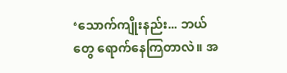‘သောက်ကျိုးနည်း... ဘယ်တွေ ရောက်နေကြတာလဲ။ အ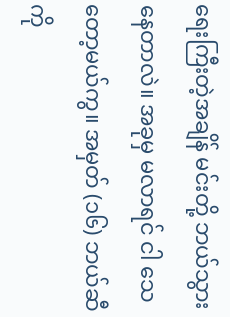ရေးကြီးတဲ့အချိန် မင်းတို့ ဘယ်သွားနေတာလဲ။ အခုမှ မလာရင် ငါ သေတော့မယ်ကွ။ အမှတ် (၁၆) ဘယ်ဆီကို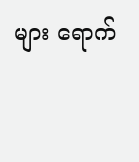များ ရောက်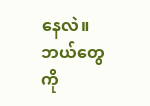နေလဲ။ ဘယ်တွေကို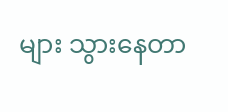များ သွားနေတာ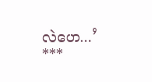လဲဟေ...’
***